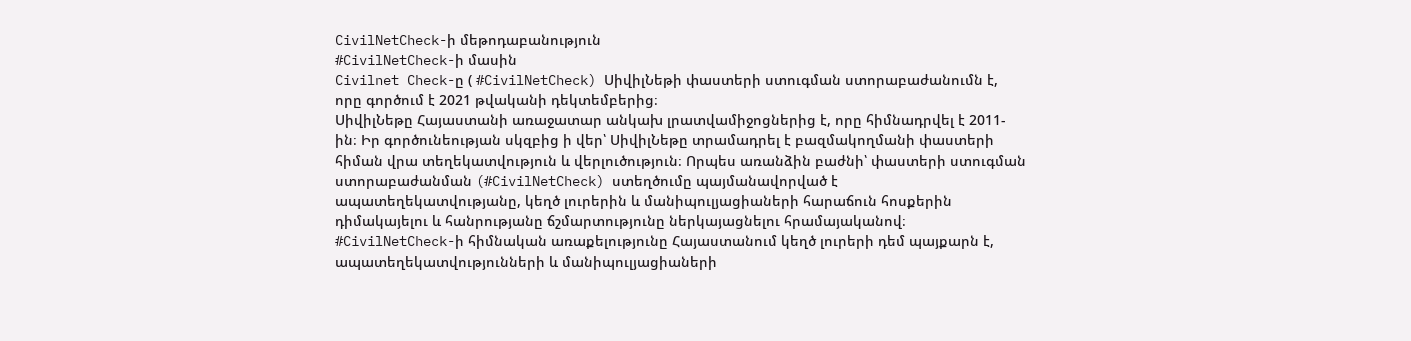CivilNetCheck-ի մեթոդաբանություն
#CivilNetCheck-ի մասին
Civilnet Check-ը ( #CivilNetCheck) ՍիվիլՆեթի փաստերի ստուգման ստորաբաժանումն է, որը գործում է 2021 թվականի դեկտեմբերից։
ՍիվիլՆեթը Հայաստանի առաջատար անկախ լրատվամիջոցներից է, որը հիմնադրվել է 2011-ին։ Իր գործունեության սկզբից ի վեր՝ ՍիվիլՆեթը տրամադրել է բազմակողմանի փաստերի հիման վրա տեղեկատվություն և վերլուծություն։ Որպես առանձին բաժնի՝ փաստերի ստուգման ստորաբաժանման (#CivilNetCheck) ստեղծումը պայմանավորված է ապատեղեկատվությանը, կեղծ լուրերին և մանիպուլյացիաների հարաճուն հոսքերին դիմակայելու և հանրությանը ճշմարտությունը ներկայացնելու հրամայականով։
#CivilNetCheck-ի հիմնական առաքելությունը Հայաստանում կեղծ լուրերի դեմ պայքարն է, ապատեղեկատվությունների և մանիպուլյացիաների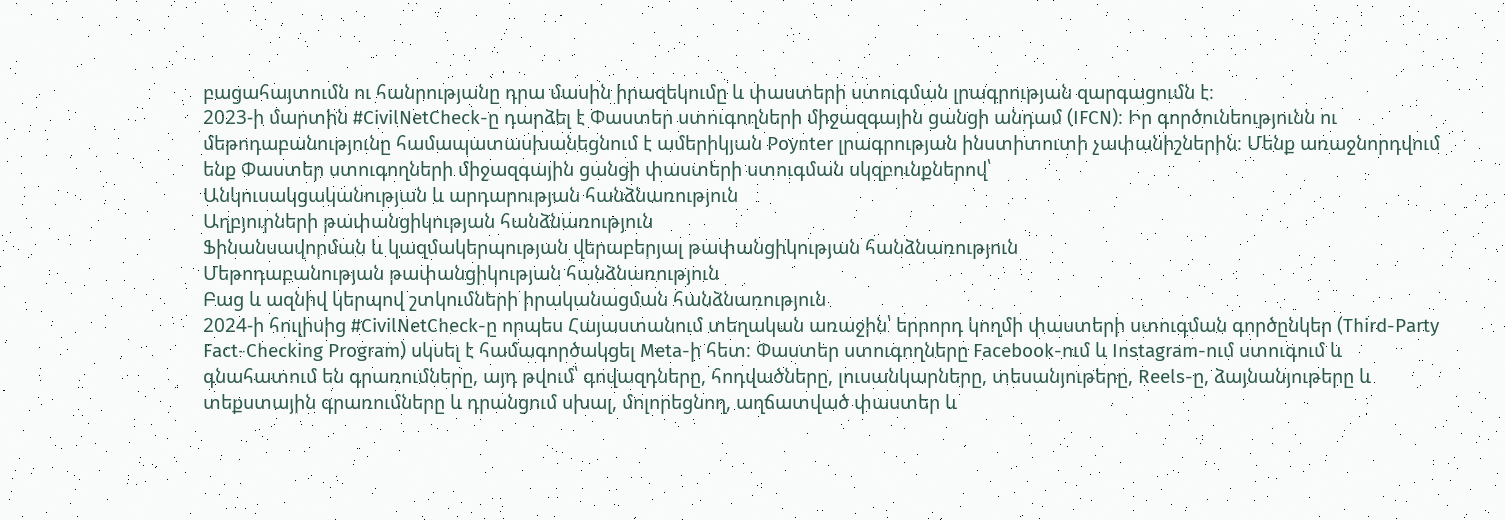բացահայտումն ու հանրությանը դրա մասին իրազեկումը և փաստերի ստուգման լրագրության զարգացումն է։
2023-ի մարտին #CivilNetCheck-ը դարձել է Փաստեր ստուգողների միջազգային ցանցի անդամ (IFCN)։ Իր գործունեությունն ու մեթոդաբանությունը համապատասխանեցնում է ամերիկյան Poynter լրագրության ինստիտուտի չափանիշներին։ Մենք առաջնորդվում ենք Փաստեր ստուգողների միջազգային ցանցի փաստերի ստուգման սկզբունքներով՝
Անկուսակցականության և արդարության հանձնառություն
Աղբյուրների թափանցիկության հանձնառություն
Ֆինանսավորման և կազմակերպության վերաբերյալ թափանցիկության հանձնառություն
Մեթոդաբանության թափանցիկության հանձնառություն
Բաց և ազնիվ կերպով շտկումների իրականացման հանձնառություն
2024-ի հուլիսից #CivilNetCheck-ը որպես Հայաստանում տեղական առաջին՝ երրորդ կողմի փաստերի ստուգման գործընկեր (Third-Party Fact-Checking Program) սկսել է համագործակցել Meta-ի հետ։ Փաստեր ստուգողները Facebook-ում և Instagram-ում ստուգում և գնահատում են գրառումները, այդ թվում՝ գովազդները, հոդվածները, լուսանկարները, տեսանյութերը, Reels-ը, ձայնանյութերը և տեքստային գրառումները և դրանցում սխալ, մոլորեցնող, աղճատված փաստեր և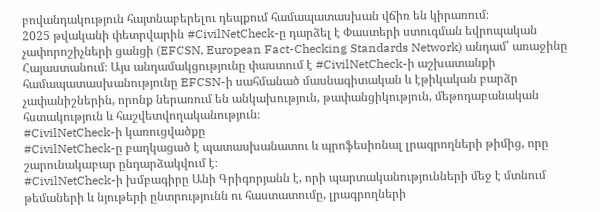բովանդակություն հայտնաբերելու դեպքում համապատասխան վճիռ են կիրառում։
2025 թվականի փետրվարին #CivilNetCheck-ը դարձել է Փաստերի ստուգման եվրոպական չափորոշիչների ցանցի (EFCSN, European Fact-Checking Standards Network) անդամ՝ առաջինը Հայաստանում։ Այս անդամակցությունը փաստում է #CivilNetCheck-ի աշխատանքի համապատասխանությունը EFCSN-ի սահմանած մասնագիտական և էթիկական բարձր չափանիշներին, որոնք ներառում են անկախություն, թափանցիկություն, մեթոդաբանական հստակություն և հաշվետվողականություն։
#CivilNetCheck-ի կառուցվածքը
#CivilNetCheck-ը բաղկացած է պատասխանատու և պրոֆեսիոնալ լրագրողների թիմից, որը շարունակաբար ընդարձակվում է։
#CivilNetCheck-ի խմբագիրը Անի Գրիգորյանն է, որի պարտականությունների մեջ է մտնում թեմաների և նյութերի ընտրությունն ու հաստատումը, լրագրողների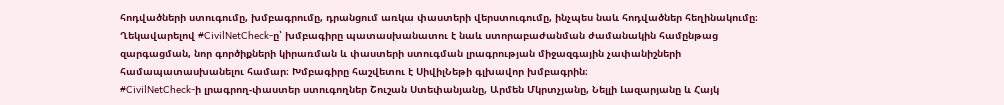հոդվածների ստուգումը, խմբագրումը, դրանցում առկա փաստերի վերստուգումը, ինչպես նաև հոդվածներ հեղինակումը։ Ղեկավարելով #CivilNetCheck-ը՝ խմբագիրը պատասխանատու է նաև ստորաբաժանման ժամանակին համընթաց զարգացման, նոր գործիքների կիրառման և փաստերի ստուգման լրագրության միջազգային չափանիշների համապատասխանելու համար։ Խմբագիրը հաշվետու է ՍիվիլՆեթի գլխավոր խմբագրին։
#CivilNetCheck-ի լրագրող-փաստեր ստուգողներ Շուշան Ստեփանյանը, Արմեն Մկրտչյանը, Նելլի Լազարյանը և Հայկ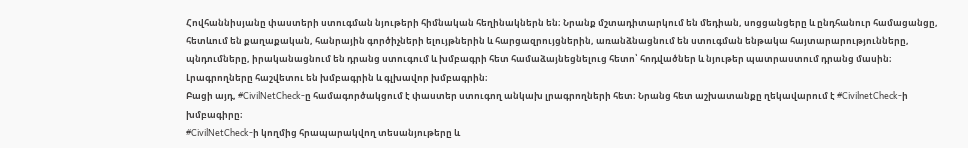Հովհաննիսյանը փաստերի ստուգման նյութերի հիմնական հեղինակներն են։ Նրանք մշտադիտարկում են մեդիան, սոցցանցերը և ընդհանուր համացանցը, հետևում են քաղաքական, հանրային գործիչների ելույթներին և հարցազրույցներին, առանձնացնում են ստուգման ենթակա հայտարարությունները, պնդումները, իրականացնում են դրանց ստուգում և խմբագրի հետ համաձայնեցնելուց հետո՝ հոդվածներ և նյութեր պատրաստում դրանց մասին։ Լրագրողները հաշվետու են խմբագրին և գլխավոր խմբագրին։
Բացի այդ, #CivilNetCheck-ը համագործակցում է փաստեր ստուգող անկախ լրագրողների հետ։ Նրանց հետ աշխատանքը ղեկավարում է #CivilnetCheck-ի խմբագիրը։
#CivilNetCheck-ի կողմից հրապարակվող տեսանյութերը և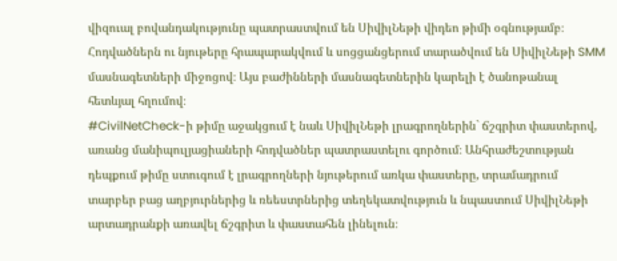վիզուալ բովանդակությունը պատրաստվում են ՍիվիլՆեթի վիդեո թիմի օգնությամբ։ Հոդվածներն ու նյութերը հրապարակվում և սոցցանցերում տարածվում են ՍիվիլՆեթի SMM մասնագետների միջոցով։ Այս բաժինների մասնագետներին կարելի է ծանոթանալ հետևյալ հղումով։
#CivilNetCheck-ի թիմը աջակցում է նաև ՍիվիլՆեթի լրագրողներին` ճշգրիտ փաստերով, առանց մանիպուլյացիաների հոդվածներ պատրաստելու գործում։ Անհրաժեշտության դեպքում թիմը ստուգում է լրագրողների նյութերում առկա փաստերը, տրամադրում տարբեր բաց աղբյուրներից և ռեեստրներից տեղեկատվություն և նպաստում ՍիվիլՆեթի արտադրանքի առավել ճշգրիտ և փաստահեն լինելուն։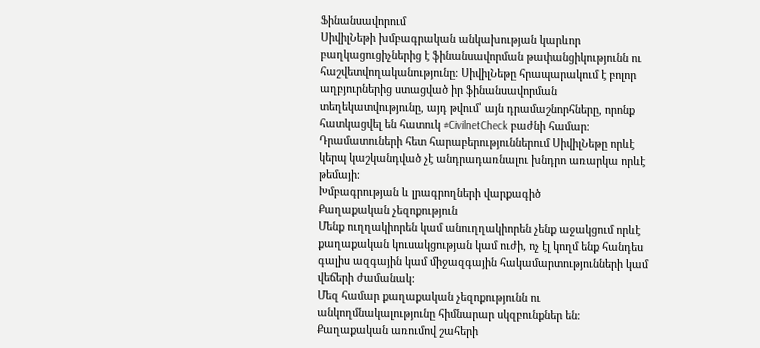Ֆինանսավորում
ՍիվիլՆեթի խմբագրական անկախության կարևոր բաղկացուցիչներից է ֆինանսավորման թափանցիկությունն ու հաշվետվողականությունը։ ՍիվիլՆեթը հրապարակում է բոլոր աղբյուրներից ստացված իր ֆինանսավորման տեղեկատվությունը, այդ թվում՝ այն դրամաշնորհները, որոնք հատկացվել են հատուկ #CivilnetCheck բաժնի համար։ Դրամատուների հետ հարաբերություններում ՍիվիլՆեթը որևէ կերպ կաշկանդված չէ անդրադառնալու խնդրո առարկա որևէ թեմայի։
Խմբագրության և լրագրողների վարքագիծ
Քաղաքական չեզոքություն
Մենք ուղղակիորեն կամ անուղղակիորեն չենք աջակցում որևէ քաղաքական կուսակցության կամ ուժի, ոչ էլ կողմ ենք հանդես գալիս ազգային կամ միջազգային հակամարտությունների կամ վեճերի ժամանակ:
Մեզ համար քաղաքական չեզոքությունն ու անկողմնակալությունը հիմնարար սկզբունքներ են։ Քաղաքական առումով շահերի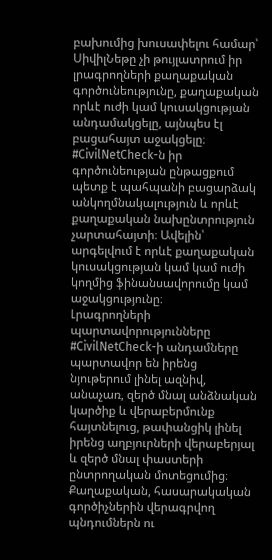բախումից խուսափելու համար՝ ՍիվիլՆեթը չի թույլատրում իր լրագրողների քաղաքական գործունեությունը, քաղաքական որևէ ուժի կամ կուսակցության անդամակցելը, այնպես էլ բացահայտ աջակցելը։
#CivilNetCheck-ն իր գործունեության ընթացքում պետք է պահպանի բացարձակ անկողմնակալություն և որևէ քաղաքական նախընտրություն չարտահայտի։ Ավելին՝ արգելվում է որևէ քաղաքական կուսակցության կամ կամ ուժի կողմից ֆինանսավորումը կամ աջակցությունը։
Լրագրողների պարտավորությունները
#CivilNetCheck-ի անդամները պարտավոր են իրենց նյութերում լինել ազնիվ, անաչառ, զերծ մնալ անձնական կարծիք և վերաբերմունք հայտնելուց, թափանցիկ լինել իրենց աղբյուրների վերաբերյալ և զերծ մնալ փաստերի ընտրողական մոտեցումից։
Քաղաքական, հասարակական գործիչներին վերագրվող պնդումներն ու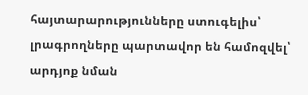հայտարարությունները ստուգելիս՝ լրագրողները պարտավոր են համոզվել՝ արդյոք նման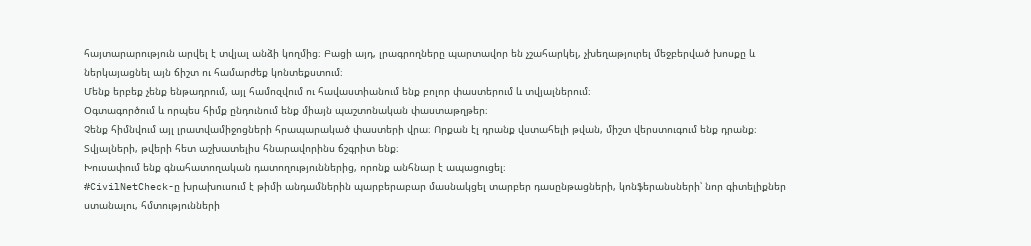հայտարարություն արվել է տվյալ անձի կողմից։ Բացի այդ, լրագրողները պարտավոր են չշահարկել, չխեղաթյուրել մեջբերված խոսքը և ներկայացնել այն ճիշտ ու համարժեք կոնտեքստում։
Մենք երբեք չենք ենթադրում, այլ համոզվում ու հավաստիանում ենք բոլոր փաստերում և տվյալներում։
Օգտագործում և որպես հիմք ընդունում ենք միայն պաշտոնական փաստաթղթեր։
Չենք հիմնվում այլ լրատվամիջոցների հրապարակած փաստերի վրա։ Որքան էլ դրանք վստահելի թվան, միշտ վերստուգում ենք դրանք։
Տվյալների, թվերի հետ աշխատելիս հնարավորինս ճշգրիտ ենք։
Խուսափում ենք գնահատողական դատողություններից, որոնք անհնար է ապացուցել։
#CivilNetCheck-ը խրախուսում է թիմի անդամներին պարբերաբար մասնակցել տարբեր դասընթացների, կոնֆերանսների՝ նոր գիտելիքներ ստանալու, հմտությունների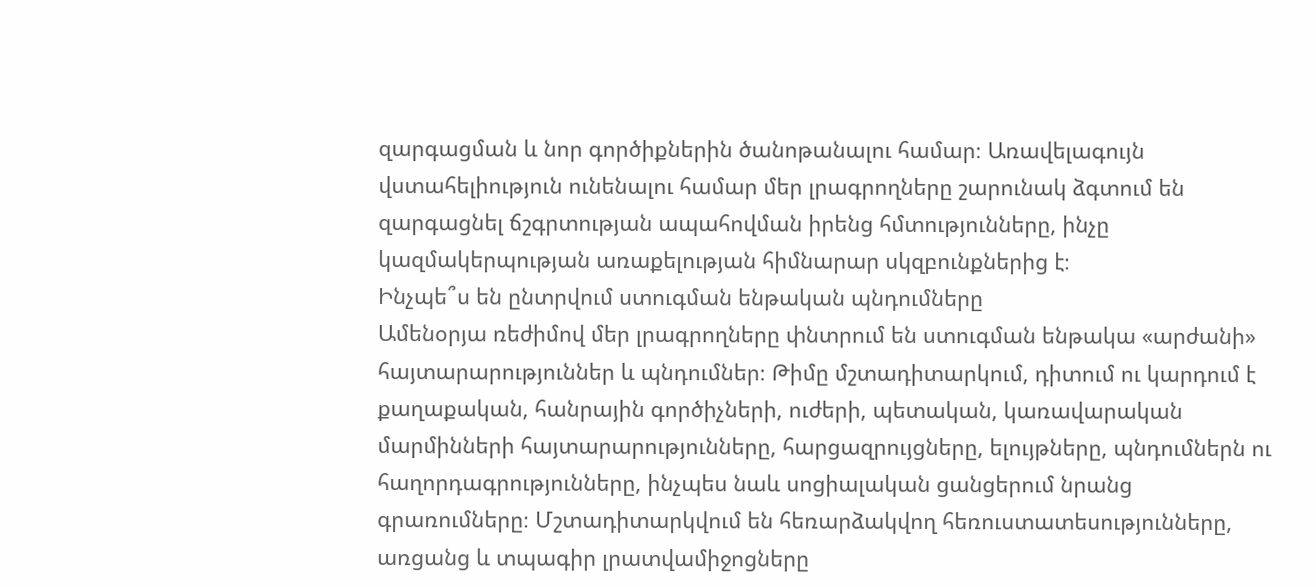զարգացման և նոր գործիքներին ծանոթանալու համար։ Առավելագույն վստահելիություն ունենալու համար մեր լրագրողները շարունակ ձգտում են զարգացնել ճշգրտության ապահովման իրենց հմտությունները, ինչը կազմակերպության առաքելության հիմնարար սկզբունքներից է։
Ինչպե՞ս են ընտրվում ստուգման ենթական պնդումները
Ամենօրյա ռեժիմով մեր լրագրողները փնտրում են ստուգման ենթակա «արժանի» հայտարարություններ և պնդումներ։ Թիմը մշտադիտարկում, դիտում ու կարդում է քաղաքական, հանրային գործիչների, ուժերի, պետական, կառավարական մարմինների հայտարարությունները, հարցազրույցները, ելույթները, պնդումներն ու հաղորդագրությունները, ինչպես նաև սոցիալական ցանցերում նրանց գրառումները։ Մշտադիտարկվում են հեռարձակվող հեռուստատեսությունները, առցանց և տպագիր լրատվամիջոցները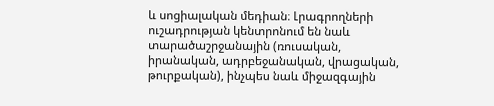և սոցիալական մեդիան։ Լրագրողների ուշադրության կենտրոնում են նաև տարածաշրջանային (ռուսական, իրանական, ադրբեջանական, վրացական, թուրքական), ինչպես նաև միջազգային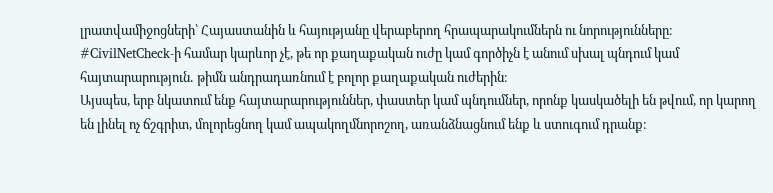լրատվամիջոցների՝ Հայաստանին և հայությանը վերաբերող հրապարակումներն ու նորությունները։ #CivilNetCheck-ի համար կարևոր չէ, թե որ քաղաքական ուժը կամ գործիչն է անում սխալ պնդում կամ հայտարարություն․ թիմն անդրադառնում է բոլոր քաղաքական ուժերին։
Այսպես, երբ նկատում ենք հայտարարություններ, փաստեր կամ պնդումներ, որոնք կասկածելի են թվում, որ կարող են լինել ոչ ճշգրիտ, մոլորեցնող կամ ապակողմնորոշող, առանձնացնում ենք և ստուգում դրանք։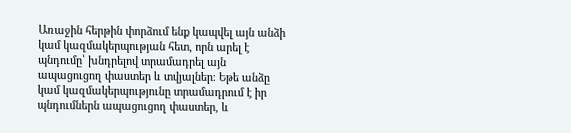Առաջին հերթին փորձում ենք կապվել այն անձի կամ կազմակերպության հետ, որն արել է պնդումը՝ խնդրելով տրամադրել այն ապացուցող փաստեր և տվյալներ։ Եթե անձը կամ կազմակերպությունը տրամադրում է իր պնդումներն ապացուցող փաստեր, և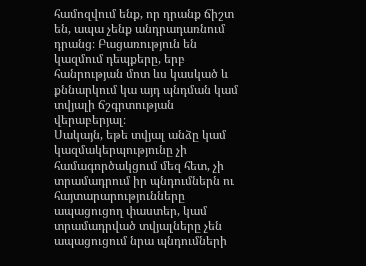համոզվում ենք, որ դրանք ճիշտ են, ապա չենք անդրադառնում դրանց։ Բացառություն են կազմում դեպքերը, երբ հանրության մոտ ևս կասկած և քննարկում կա այդ պնդման կամ տվյալի ճշգրտության վերաբերյալ։
Սակայն, եթե տվյալ անձը կամ կազմակերպությունը չի համագործակցում մեզ հետ, չի տրամադրում իր պնդումներն ու հայտարարությունները ապացուցող փաստեր, կամ տրամադրված տվյալները չեն ապացուցում նրա պնդումների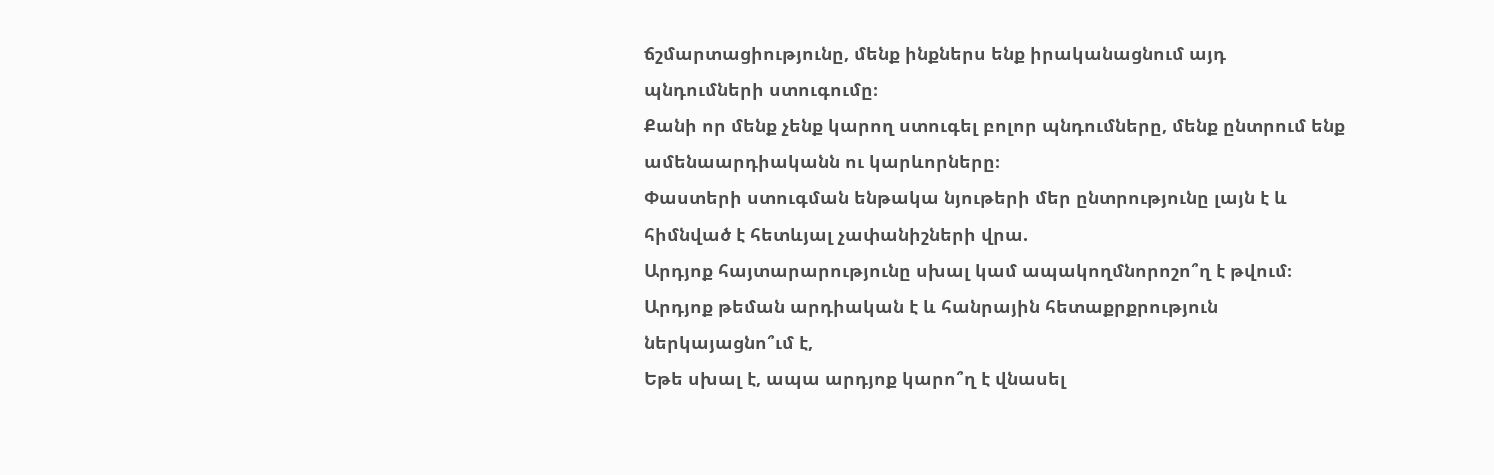ճշմարտացիությունը, մենք ինքներս ենք իրականացնում այդ պնդումների ստուգումը։
Քանի որ մենք չենք կարող ստուգել բոլոր պնդումները, մենք ընտրում ենք ամենաարդիականն ու կարևորները։
Փաստերի ստուգման ենթակա նյութերի մեր ընտրությունը լայն է և հիմնված է հետևյալ չափանիշների վրա.
Արդյոք հայտարարությունը սխալ կամ ապակողմնորոշո՞ղ է թվում։
Արդյոք թեման արդիական է և հանրային հետաքրքրություն ներկայացնո՞ւմ է,
Եթե սխալ է, ապա արդյոք կարո՞ղ է վնասել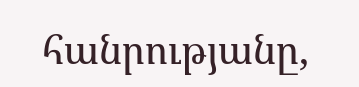հանրությանը,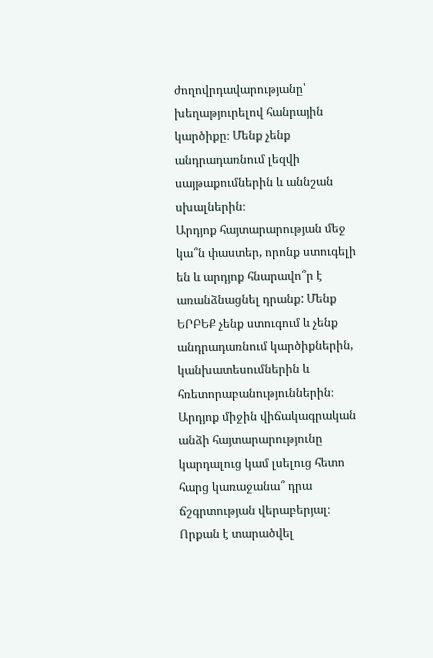ժողովրդավարությանը՝ խեղաթյուրելով հանրային կարծիքը։ Մենք չենք անդրադառնում լեզվի սայթաքումներին և աննշան սխալներին։
Արդյոք հայտարարության մեջ կա՞ն փաստեր, որոնք ստուգելի են և արդյոք հնարավո՞ր է առանձնացնել դրանք: Մենք ԵՐԲԵՔ չենք ստուգում և չենք անդրադառնում կարծիքներին, կանխատեսումներին և հռետորաբանություններին։
Արդյոք միջին վիճակագրական անձի հայտարարությունը կարդալուց կամ լսելուց հետո հարց կառաջանա՞ դրա ճշգրտության վերաբերյալ։
Որքան է տարածվել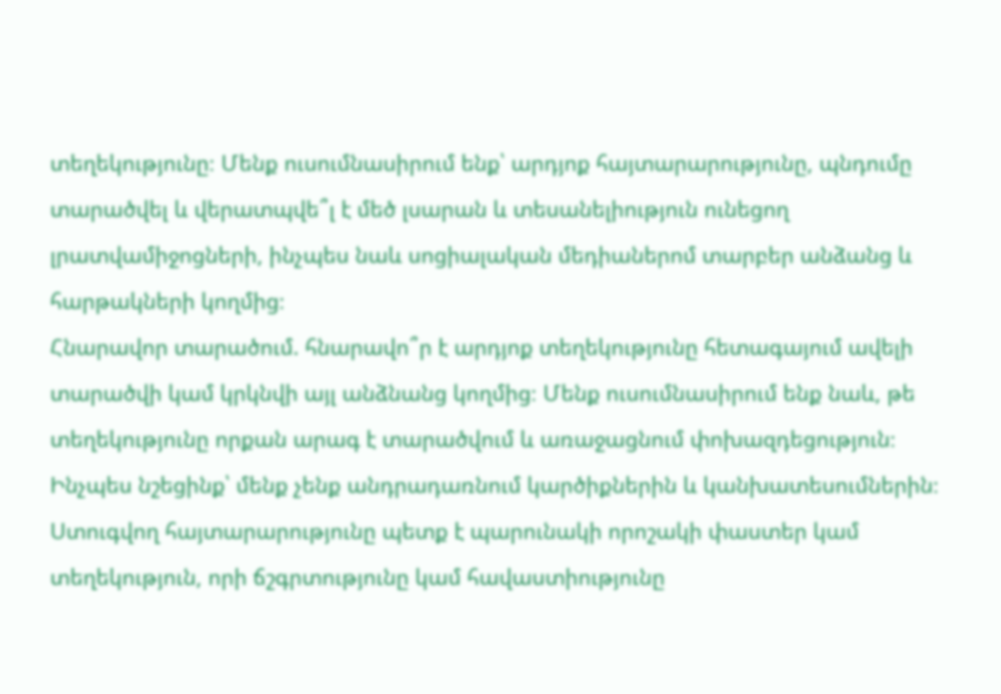տեղեկությունը։ Մենք ուսումնասիրում ենք՝ արդյոք հայտարարությունը, պնդումը տարածվել և վերատպվե՞լ է մեծ լսարան և տեսանելիություն ունեցող լրատվամիջոցների, ինչպես նաև սոցիալական մեդիաներոմ տարբեր անձանց և հարթակների կողմից։
Հնարավոր տարածում. հնարավո՞ր է արդյոք տեղեկությունը հետագայում ավելի տարածվի կամ կրկնվի այլ անձնանց կողմից։ Մենք ուսումնասիրում ենք նաև, թե տեղեկությունը որքան արագ է տարածվում և առաջացնում փոխազդեցություն։
Ինչպես նշեցինք՝ մենք չենք անդրադառնում կարծիքներին և կանխատեսումներին։
Ստուգվող հայտարարությունը պետք է պարունակի որոշակի փաստեր կամ տեղեկություն, որի ճշգրտությունը կամ հավաստիությունը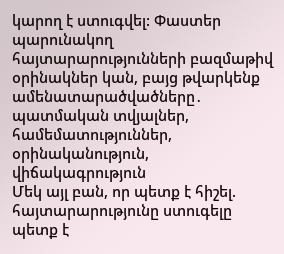կարող է ստուգվել: Փաստեր պարունակող հայտարարությունների բազմաթիվ օրինակներ կան, բայց թվարկենք ամենատարածվածները․
պատմական տվյալներ,
համեմատություններ,
օրինականություն,
վիճակագրություն
Մեկ այլ բան, որ պետք է հիշել. հայտարարությունը ստուգելը պետք է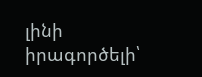լինի իրագործելի՝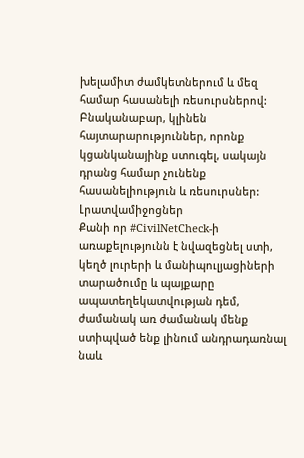խելամիտ ժամկետներում և մեզ համար հասանելի ռեսուրսներով: Բնականաբար, կլինեն հայտարարություններ, որոնք կցանկանայինք ստուգել, սակայն դրանց համար չունենք հասանելիություն և ռեսուրսներ:
Լրատվամիջոցներ
Քանի որ #CivilNetCheck-ի առաքելությունն է նվազեցնել ստի, կեղծ լուրերի և մանիպուլյացիների տարածումը և պայքարը ապատեղեկատվության դեմ, ժամանակ առ ժամանակ մենք ստիպված ենք լինում անդրադառնալ նաև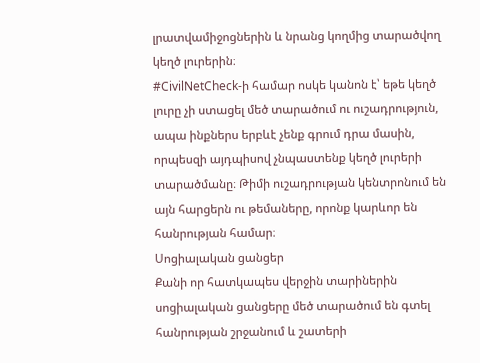լրատվամիջոցներին և նրանց կողմից տարածվող կեղծ լուրերին։
#CivilNetCheck-ի համար ոսկե կանոն է՝ եթե կեղծ լուրը չի ստացել մեծ տարածում ու ուշադրություն, ապա ինքներս երբևէ չենք գրում դրա մասին, որպեսզի այդպիսով չնպաստենք կեղծ լուրերի տարածմանը։ Թիմի ուշադրության կենտրոնում են այն հարցերն ու թեմաները, որոնք կարևոր են հանրության համար։
Սոցիալական ցանցեր
Քանի որ հատկապես վերջին տարիներին սոցիալական ցանցերը մեծ տարածում են գտել հանրության շրջանում և շատերի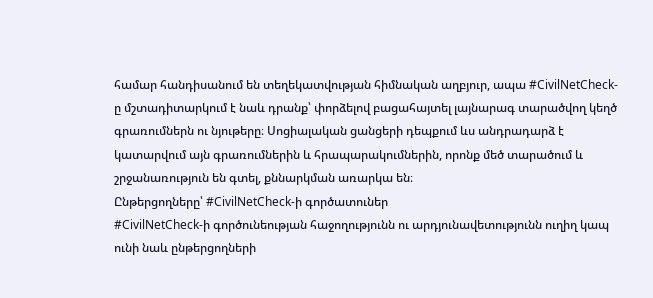համար հանդիսանում են տեղեկատվության հիմնական աղբյուր, ապա #CivilNetCheck-ը մշտադիտարկում է նաև դրանք՝ փորձելով բացահայտել լայնարագ տարածվող կեղծ գրառումներն ու նյութերը։ Սոցիալական ցանցերի դեպքում ևս անդրադարձ է կատարվում այն գրառումներին և հրապարակումներին, որոնք մեծ տարածում և շրջանառություն են գտել, քննարկման առարկա են։
Ընթերցողները՝ #CivilNetCheck-ի գործատուներ
#CivilNetCheck-ի գործունեության հաջողությունն ու արդյունավետությունն ուղիղ կապ ունի նաև ընթերցողների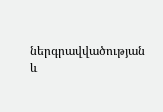ներգրավվածության և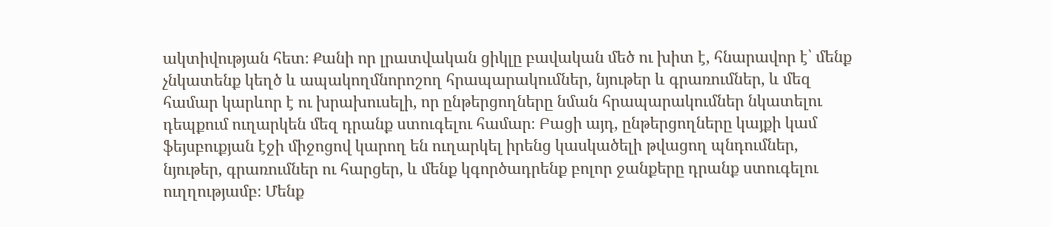ակտիվության հետ։ Քանի որ լրատվական ցիկլը բավական մեծ ու խիտ է, հնարավոր է՝ մենք չնկատենք կեղծ և ապակողմնորոշող հրապարակումներ, նյութեր և գրառումներ, և մեզ համար կարևոր է ու խրախուսելի, որ ընթերցողները նման հրապարակումներ նկատելու դեպքում ուղարկեն մեզ դրանք ստուգելու համար։ Բացի այդ, ընթերցողները կայքի կամ ֆեյսբուքյան էջի միջոցով կարող են ուղարկել իրենց կասկածելի թվացող պնդումներ, նյութեր, գրառումներ ու հարցեր, և մենք կգործադրենք բոլոր ջանքերը դրանք ստուգելու ուղղությամբ։ Մենք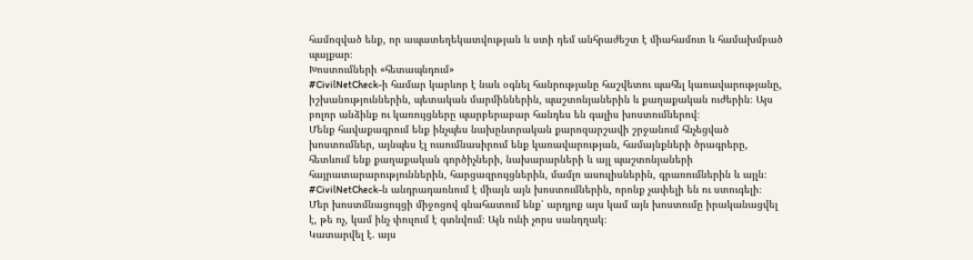համոզված ենք, որ ապատեղեկատվության և ստի դեմ անհրաժեշտ է միահամուռ և համախմբած պայքար։
Խոստումների «հետապնդում»
#CivilNetCheck-ի համար կարևոր է նաև օգնել հանրությանը հաշվետու պահել կառավարությանը, իշխանություններին, պետական մարմիններին, պաշտոնյաներին և քաղաքական ուժերին։ Այս բոլոր անձինք ու կառույցները պարբերաբար հանդես են գալիս խոստումներով։
Մենք հավաքագրում ենք ինչպես նախընտրական քարոզարշավի շրջանում հնչեցված խոստումներ, այնպես էլ ուսումնասիրում ենք կառավարության, համայնքների ծրագրերը, հետևում ենք քաղաքական գործիչների, նախարարների և այլ պաշտոնյաների հայրատարարություններին, հարցազրույցներին, մամլո ասուլիսներին, գրառումներին և այլն։
#CivilNetCheck-ն անդրադառնում է միայն այն խոստումներին, որոնք չափելի են ու ստուգելի։
Մեր խոստմնացույցի միջոցով գնահատում ենք՝ արդյոք այս կամ այն խոստումը իրականացվել է, թե ոչ, կամ ինչ փուլում է գտնվում։ Այն ունի չորս սանդղակ։
Կատարվել է. այս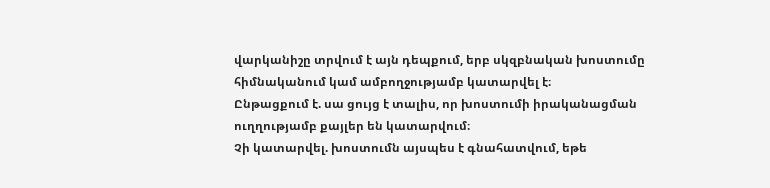վարկանիշը տրվում է այն դեպքում, երբ սկզբնական խոստումը հիմնականում կամ ամբողջությամբ կատարվել է։
Ընթացքում է. սա ցույց է տալիս, որ խոստումի իրականացման ուղղությամբ քայլեր են կատարվում։
Չի կատարվել. խոստումն այսպես է գնահատվում, եթե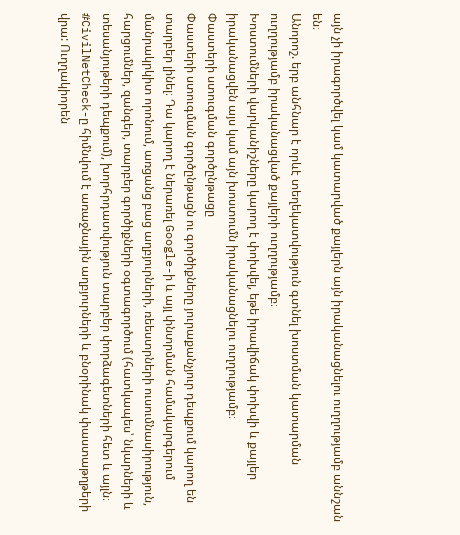այն չի իրագործվել կամ կատարված քայլերն այն իրականացնելու ուղղությամբ աննշան են։
Անորոշ. երբ անհնար է որևէ տեղեկատվություն գտնել խոստման կատարման ուղղությամբ իրականացված քայլերի ուղղությամբ։
Խոստումների վարկանիշները կարող է փոխվել, եթե իրավիճակ փոխվի և քայլեր իրականացվեն այս կամ այն խոստումն իրականացնելու ուղղությամբ։
Փաստերի ստուգման գործընթացը
Փաստերի ստուգման գործընթացն ու գործիքները յուրաքանչյուր դեպքում կարող են տարբեր լինել։ Դա կարող է ներառել Google-ի և այլ փնտրման համակարգերում մանրակրկիտ որոնում, առցանց բաց աղբյուրների, ռեեստրների ուսումնասիրություն, հարցումներ, զանգեր, տարբեր գործիքների օգտագործում (հատկապես՝ նկարների և տեսանյութերի դեպքում), խորհրդատվություն տարբեր փորձագետների հետ և այլն։
#CivilNetCheck-ը հիմնվում է առաջնային աղբյուրների և բնօրինակ փաստաթղթերի վրա: Ուղղակիորեն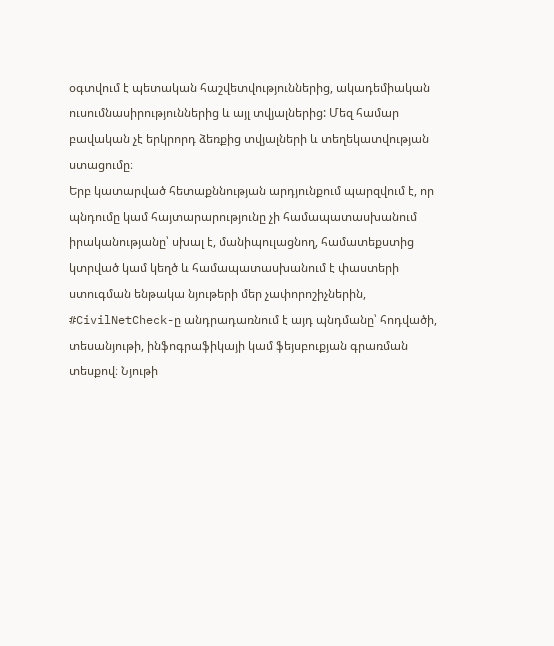օգտվում է պետական հաշվետվություններից, ակադեմիական ուսումնասիրություններից և այլ տվյալներից: Մեզ համար բավական չէ երկրորդ ձեռքից տվյալների և տեղեկատվության ստացումը։
Երբ կատարված հետաքննության արդյունքում պարզվում է, որ պնդումը կամ հայտարարությունը չի համապատասխանում իրականությանը՝ սխալ է, մանիպուլացնող, համատեքստից կտրված կամ կեղծ և համապատասխանում է փաստերի ստուգման ենթակա նյութերի մեր չափորոշիչներին, #CivilNetCheck-ը անդրադառնում է այդ պնդմանը՝ հոդվածի, տեսանյութի, ինֆոգրաֆիկայի կամ ֆեյսբուքյան գրառման տեսքով։ Նյութի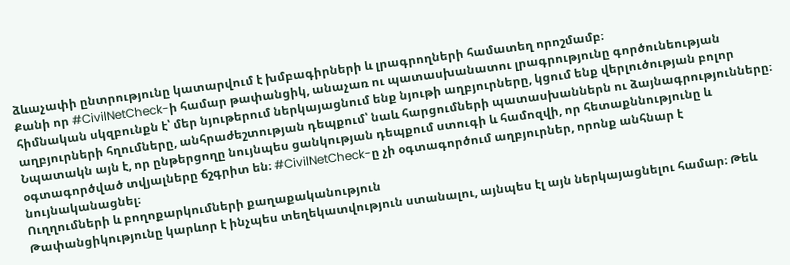ձևաչափի ընտրությունը կատարվում է խմբագիրների և լրագրողների համատեղ որոշմամբ։
Քանի որ #CivilNetCheck-ի համար թափանցիկ, անաչառ ու պատասխանատու լրագրությունը գործունեության հիմնական սկզբունքն է՝ մեր նյութերում ներկայացնում ենք նյութի աղբյուրները, կցում ենք վերլուծության բոլոր աղբյուրների հղումները, անհրաժեշտության դեպքում՝ նաև հարցումների պատասխաններն ու ձայնագրությունները։ Նպատակն այն է, որ ընթերցողը նույնպես ցանկության դեպքում ստուգի և համոզվի, որ հետաքննությունը և օգտագործված տվյալները ճշգրիտ են։ #CivilNetCheck-ը չի օգտագործում աղբյուրներ, որոնք անհնար է նույնականացնել։
Ուղղումների և բողոքարկումների քաղաքականություն
Թափանցիկությունը կարևոր է ինչպես տեղեկատվություն ստանալու, այնպես էլ այն ներկայացնելու համար։ Թեև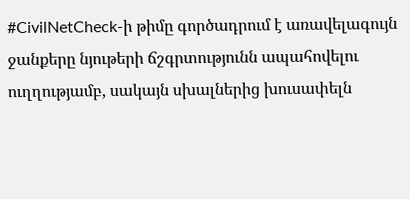#CivilNetCheck-ի թիմը գործադրում է առավելագույն ջանքերը նյութերի ճշգրտությունն ապահովելու ուղղությամբ, սակայն սխալներից խուսափելն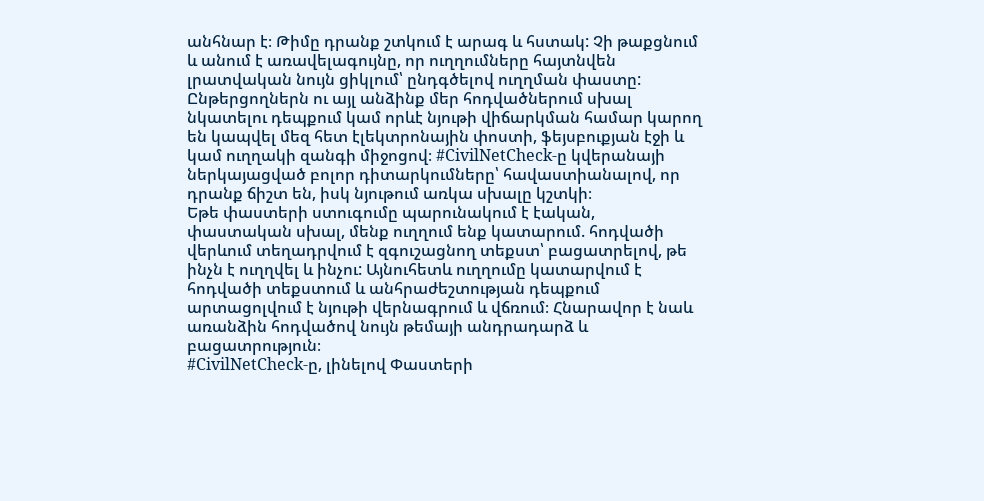անհնար է։ Թիմը դրանք շտկում է արագ և հստակ: Չի թաքցնում և անում է առավելագույնը, որ ուղղումները հայտնվեն լրատվական նույն ցիկլում՝ ընդգծելով ուղղման փաստը:
Ընթերցողներն ու այլ անձինք մեր հոդվածներում սխալ նկատելու դեպքում կամ որևէ նյութի վիճարկման համար կարող են կապվել մեզ հետ էլեկտրոնային փոստի, ֆեյսբուքյան էջի և կամ ուղղակի զանգի միջոցով։ #CivilNetCheck-ը կվերանայի ներկայացված բոլոր դիտարկումները՝ հավաստիանալով, որ դրանք ճիշտ են, իսկ նյութում առկա սխալը կշտկի։
Եթե փաստերի ստուգումը պարունակում է էական, փաստական սխալ, մենք ուղղում ենք կատարում. հոդվածի վերևում տեղադրվում է զգուշացնող տեքստ՝ բացատրելով, թե ինչն է ուղղվել և ինչու: Այնուհետև ուղղումը կատարվում է հոդվածի տեքստում և անհրաժեշտության դեպքում արտացոլվում է նյութի վերնագրում և վճռում։ Հնարավոր է նաև առանձին հոդվածով նույն թեմայի անդրադարձ և բացատրություն։
#CivilNetCheck-ը, լինելով Փաստերի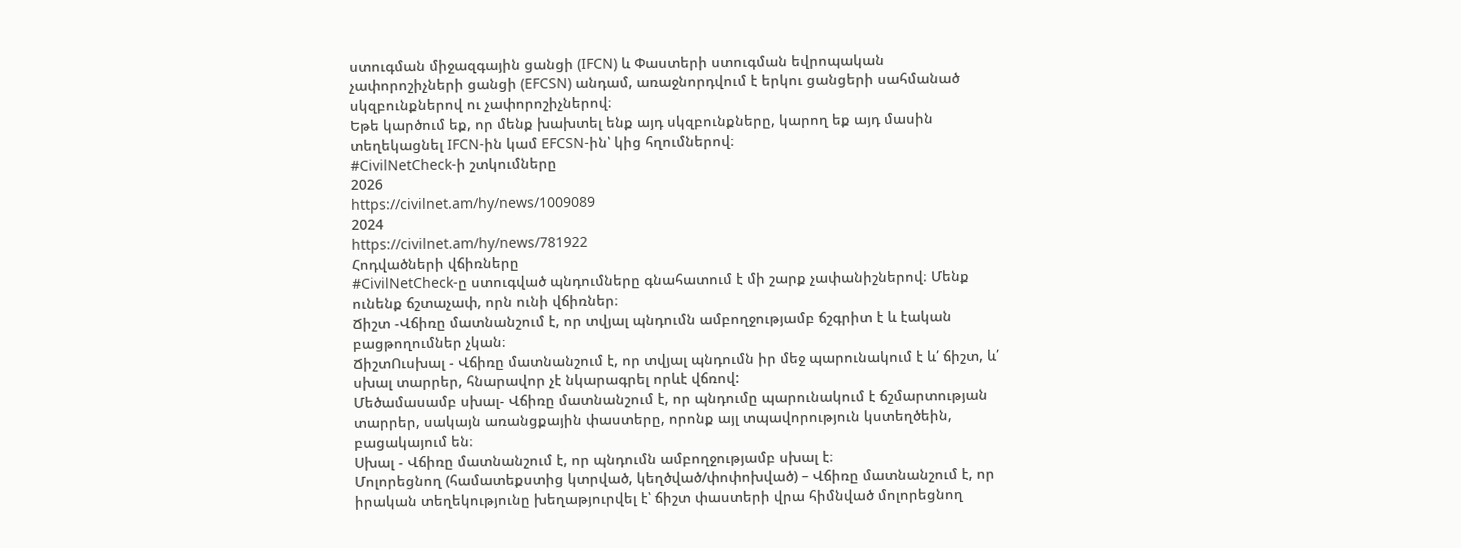ստուգման միջազգային ցանցի (IFCN) և Փաստերի ստուգման եվրոպական չափորոշիչների ցանցի (EFCSN) անդամ, առաջնորդվում է երկու ցանցերի սահմանած սկզբունքներով ու չափորոշիչներով։
Եթե կարծում եք, որ մենք խախտել ենք այդ սկզբունքները, կարող եք այդ մասին տեղեկացնել IFCN-ին կամ EFCSN-ին՝ կից հղումներով։
#CivilNetCheck-ի շտկումները
2026
https://civilnet.am/hy/news/1009089
2024
https://civilnet.am/hy/news/781922
Հոդվածների վճիռները
#CivilNetCheck-ը ստուգված պնդումները գնահատում է մի շարք չափանիշներով։ Մենք ունենք ճշտաչափ, որն ունի վճիռներ։
Ճիշտ -Վճիռը մատնանշում է, որ տվյալ պնդումն ամբողջությամբ ճշգրիտ է և էական բացթողումներ չկան։
ՃիշտՈւսխալ - Վճիռը մատնանշում է, որ տվյալ պնդումն իր մեջ պարունակում է և՛ ճիշտ, և՛ սխալ տարրեր, հնարավոր չէ նկարագրել որևէ վճռով:
Մեծամասամբ սխալ- Վճիռը մատնանշում է, որ պնդումը պարունակում է ճշմարտության տարրեր, սակայն առանցքային փաստերը, որոնք այլ տպավորություն կստեղծեին, բացակայում են։
Սխալ - Վճիռը մատնանշում է, որ պնդումն ամբողջությամբ սխալ է։
Մոլորեցնող (համատեքստից կտրված, կեղծված/փոփոխված) – Վճիռը մատնանշում է, որ իրական տեղեկությունը խեղաթյուրվել է՝ ճիշտ փաստերի վրա հիմնված մոլորեցնող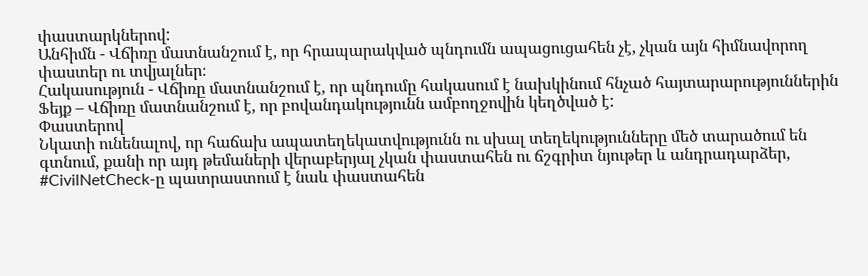փաստարկներով:
Անհիմն - Վճիռը մատնանշում է, որ հրապարակված պնդումն ապացուցահեն չէ, չկան այն հիմնավորող փաստեր ու տվյալներ։
Հակասություն - Վճիռը մատնանշում է, որ պնդումը հակասում է նախկինում հնչած հայտարարություններին
Ֆեյք – Վճիռը մատնանշում է, որ բովանդակությունն ամբողջովին կեղծված է:
Փաստերով
Նկատի ունենալով, որ հաճախ ապատեղեկատվությունն ու սխալ տեղեկությունները մեծ տարածում են գտնում, քանի որ այդ թեմաների վերաբերյալ չկան փաստահեն ու ճշգրիտ նյութեր և անդրադարձեր, #CivilNetCheck-ը պատրաստում է նաև փաստահեն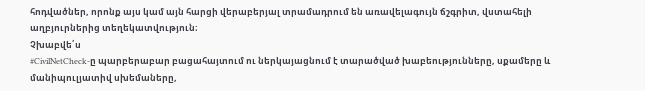հոդվածներ, որոնք այս կամ այն հարցի վերաբերյալ տրամադրում են առավելագույն ճշգրիտ, վստահելի աղբյուրներից տեղեկատվություն։
Չխաբվե՛ս
#CivilNetCheck-ը պարբերաբար բացահայտում ու ներկայացնում է տարածված խաբեությունները, սքամերը և մանիպուլյատիվ սխեմաները,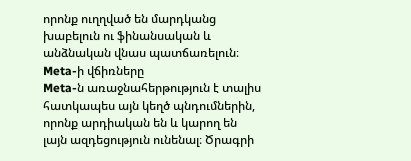որոնք ուղղված են մարդկանց խաբելուն ու ֆինանսական և անձնական վնաս պատճառելուն։
Meta-ի վճիռները
Meta-ն առաջնահերթություն է տալիս հատկապես այն կեղծ պնդումներին, որոնք արդիական են և կարող են լայն ազդեցություն ունենալ։ Ծրագրի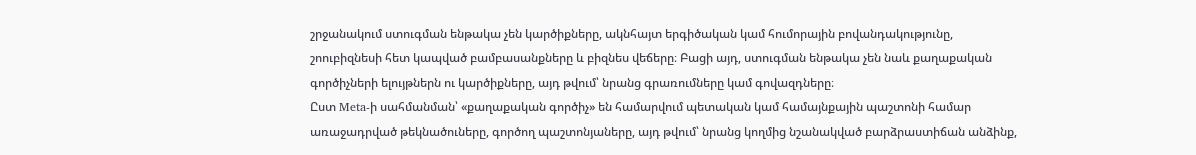շրջանակում ստուգման ենթակա չեն կարծիքները, ակնհայտ երգիծական կամ հումորային բովանդակությունը, շոուբիզնեսի հետ կապված բամբասանքները և բիզնես վեճերը։ Բացի այդ, ստուգման ենթակա չեն նաև քաղաքական գործիչների ելույթներն ու կարծիքները, այդ թվում՝ նրանց գրառումները կամ գովազդները։
Ըստ Meta-ի սահմանման՝ «քաղաքական գործիչ» են համարվում պետական կամ համայնքային պաշտոնի համար առաջադրված թեկնածուները, գործող պաշտոնյաները, այդ թվում՝ նրանց կողմից նշանակված բարձրաստիճան անձինք,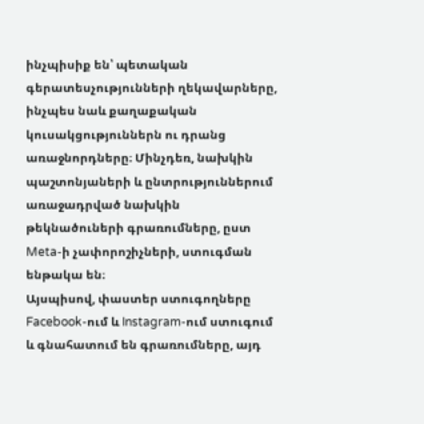ինչպիսիք են՝ պետական գերատեսչությունների ղեկավարները, ինչպես նաև քաղաքական կուսակցություններն ու դրանց առաջնորդները։ Մինչդեռ, նախկին պաշտոնյաների և ընտրություններում առաջադրված նախկին թեկնածուների գրառումները, ըստ Meta-ի չափորոշիչների, ստուգման ենթակա են։
Այսպիսով, փաստեր ստուգողները Facebook-ում և Instagram-ում ստուգում և գնահատում են գրառումները, այդ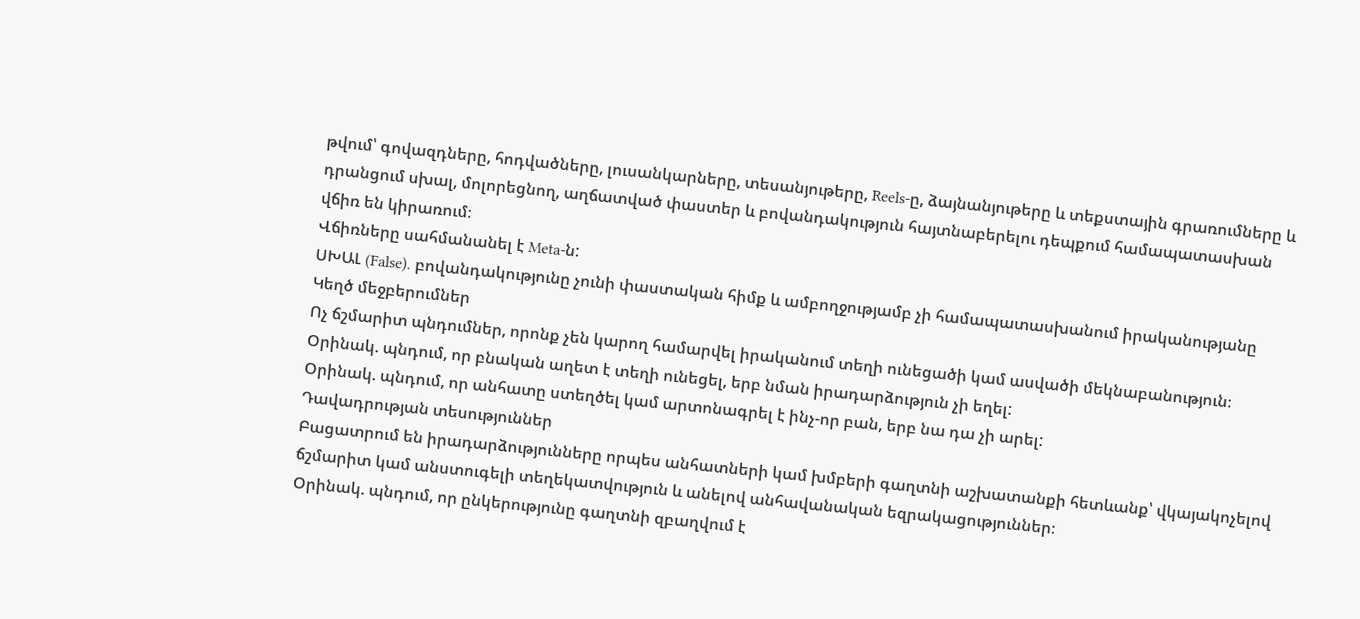թվում՝ գովազդները, հոդվածները, լուսանկարները, տեսանյութերը, Reels-ը, ձայնանյութերը և տեքստային գրառումները և դրանցում սխալ, մոլորեցնող, աղճատված փաստեր և բովանդակություն հայտնաբերելու դեպքում համապատասխան վճիռ են կիրառում։
Վճիռները սահմանանել է Meta-ն:
ՍԽԱԼ (False). բովանդակությունը չունի փաստական հիմք և ամբողջությամբ չի համապատասխանում իրականությանը
Կեղծ մեջբերումներ
Ոչ ճշմարիտ պնդումներ, որոնք չեն կարող համարվել իրականում տեղի ունեցածի կամ ասվածի մեկնաբանություն։
Օրինակ. պնդում, որ բնական աղետ է տեղի ունեցել, երբ նման իրադարձություն չի եղել:
Օրինակ. պնդում, որ անհատը ստեղծել կամ արտոնագրել է ինչ-որ բան, երբ նա դա չի արել:
Դավադրության տեսություններ
Բացատրում են իրադարձությունները որպես անհատների կամ խմբերի գաղտնի աշխատանքի հետևանք՝ վկայակոչելով ճշմարիտ կամ անստուգելի տեղեկատվություն և անելով անհավանական եզրակացություններ։
Օրինակ. պնդում, որ ընկերությունը գաղտնի զբաղվում է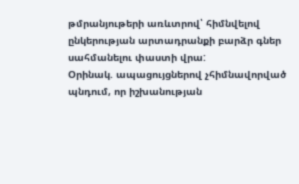թմրանյութերի առևտրով՝ հիմնվելով ընկերության արտադրանքի բարձր գներ սահմանելու փաստի վրա:
Օրինակ. ապացույցներով չհիմնավորված պնդում, որ իշխանության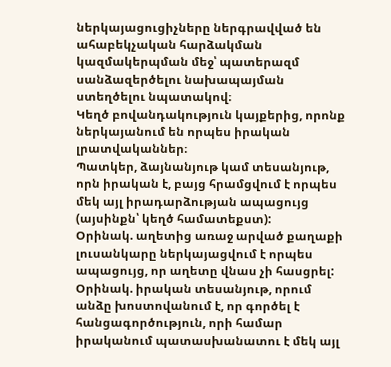ներկայացուցիչները ներգրավված են ահաբեկչական հարձակման կազմակերպման մեջ՝ պատերազմ սանձազերծելու նախապայման ստեղծելու նպատակով։
Կեղծ բովանդակություն կայքերից, որոնք ներկայանում են որպես իրական լրատվականներ։
Պատկեր, ձայնանյութ կամ տեսանյութ, որն իրական է, բայց հրամցվում է որպես մեկ այլ իրադարձության ապացույց (այսինքն՝ կեղծ համատեքստ):
Օրինակ. աղետից առաջ արված քաղաքի լուսանկարը ներկայացվում է որպես ապացույց, որ աղետը վնաս չի հասցրել:
Օրինակ. իրական տեսանյութ, որում անձը խոստովանում է, որ գործել է հանցագործություն, որի համար իրականում պատասխանատու է մեկ այլ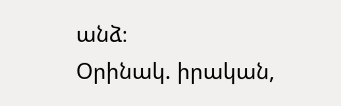անձ։
Օրինակ. իրական,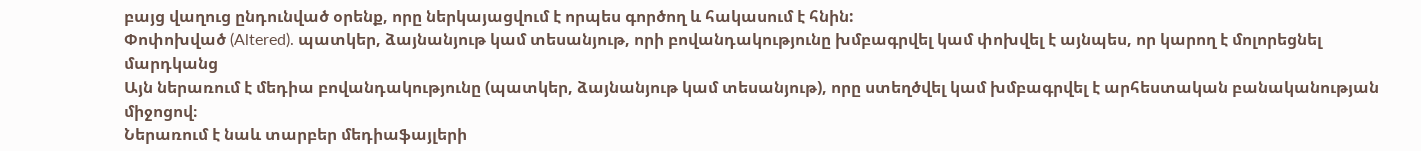բայց վաղուց ընդունված օրենք, որը ներկայացվում է որպես գործող և հակասում է հնին:
Փոփոխված (Altered). պատկեր, ձայնանյութ կամ տեսանյութ, որի բովանդակությունը խմբագրվել կամ փոխվել է այնպես, որ կարող է մոլորեցնել մարդկանց
Այն ներառում է մեդիա բովանդակությունը (պատկեր, ձայնանյութ կամ տեսանյութ), որը ստեղծվել կամ խմբագրվել է արհեստական բանականության միջոցով։
Ներառում է նաև տարբեր մեդիաֆայլերի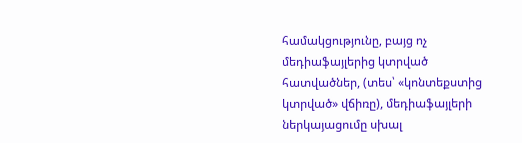համակցությունը, բայց ոչ մեդիաֆայլերից կտրված հատվածներ, (տես՝ «կոնտեքստից կտրված» վճիռը), մեդիաֆայլերի ներկայացումը սխալ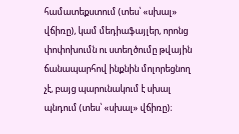համատեքստում (տես՝ «սխալ» վճիռը), կամ մեդիաֆայլեր, որոնց փոփոխումն ու ստեղծումը թվային ճանապարհով ինքնին մոլորեցնող չէ, բայց պարունակում է սխալ պնդում (տես՝ «սխալ» վճիռը)։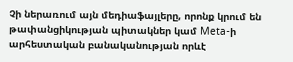Չի ներառում այն մեդիաֆայլերը, որոնք կրում են թափանցիկության պիտակներ կամ Meta-ի արհեստական բանականության որևէ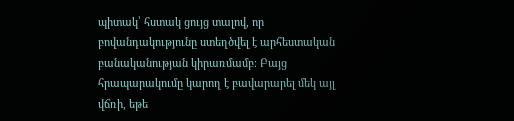պիտակ՝ հստակ ցույց տալով, որ բովանդակությունը ստեղծվել է արհեստական բանականության կիրառմամբ։ Բայց հրապարակումը կարող է բավարարել մեկ այլ վճռի, եթե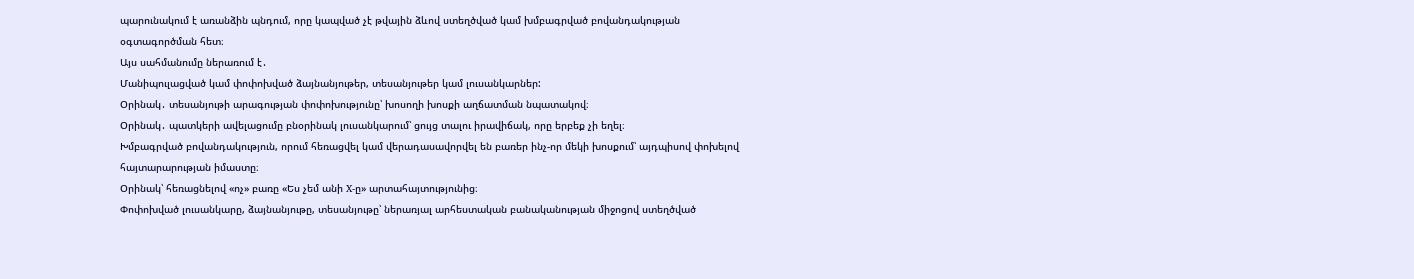պարունակում է առանձին պնդում, որը կապված չէ թվային ձևով ստեղծված կամ խմբագրված բովանդակության օգտագործման հետ։
Այս սահմանումը ներառում է․
Մանիպուլացված կամ փոփոխված ձայնանյութեր, տեսանյութեր կամ լուսանկարներ:
Օրինակ․ տեսանյութի արագության փոփոխությունը՝ խոսողի խոսքի աղճատման նպատակով։
Օրինակ․ պատկերի ավելացումը բնօրինակ լուսանկարում՝ ցույց տալու իրավիճակ, որը երբեք չի եղել։
Խմբագրված բովանդակություն, որում հեռացվել կամ վերադասավորվել են բառեր ինչ-որ մեկի խոսքում՝ այդպիսով փոխելով հայտարարության իմաստը։
Օրինակ՝ հեռացնելով «ոչ» բառը «Ես չեմ անի X-ը» արտահայտությունից։
Փոփոխված լուսանկարը, ձայնանյութը, տեսանյութը՝ ներառյալ արհեստական բանականության միջոցով ստեղծված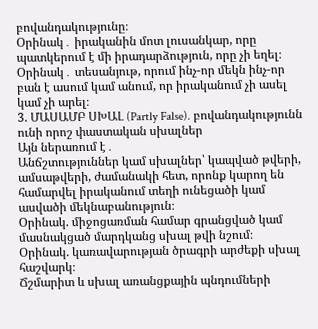բովանդակությունը։
Օրինակ․ իրականին մոտ լուսանկար, որը պատկերում է մի իրադարձություն, որը չի եղել։
Օրինակ․ տեսանյութ, որում ինչ-որ մեկն ինչ-որ բան է ասում կամ անում, որ իրականում չի ասել կամ չի արել։
3. ՄԱՍԱՄԲ ՍԽԱԼ (Partly False). բովանդակությունն ունի որոշ փաստական սխալներ
Այն ներառում է․
Անճշտություններ կամ սխալներ՝ կապված թվերի, ամսաթվերի, ժամանակի հետ, որոնք կարող են համարվել իրականում տեղի ունեցածի կամ ասվածի մեկնաբանություն։
Օրինակ. միջոցառման համար գրանցված կամ մասնակցած մարդկանց սխալ թվի նշում։
Օրինակ. կառավարության ծրագրի արժեքի սխալ հաշվարկ։
Ճշմարիտ և սխալ առանցքային պնդումների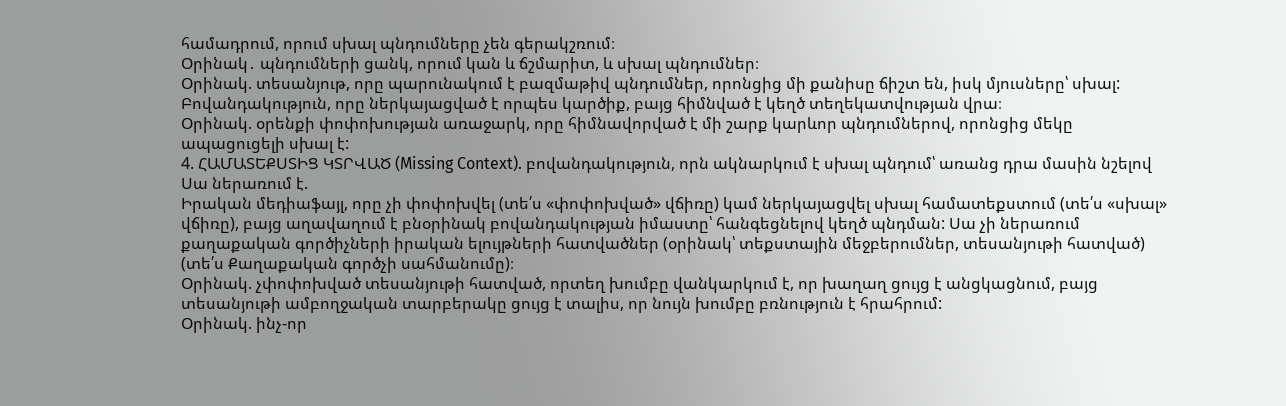համադրում, որում սխալ պնդումները չեն գերակշռում։
Օրինակ․ պնդումների ցանկ, որում կան և ճշմարիտ, և սխալ պնդումներ։
Օրինակ. տեսանյութ, որը պարունակում է բազմաթիվ պնդումներ, որոնցից մի քանիսը ճիշտ են, իսկ մյուսները՝ սխալ:
Բովանդակություն, որը ներկայացված է որպես կարծիք, բայց հիմնված է կեղծ տեղեկատվության վրա։
Օրինակ. օրենքի փոփոխության առաջարկ, որը հիմնավորված է մի շարք կարևոր պնդումներով, որոնցից մեկը ապացուցելի սխալ է:
4. ՀԱՄԱՏԵՔՍՏԻՑ ԿՏՐՎԱԾ (Missing Context). բովանդակություն, որն ակնարկում է սխալ պնդում՝ առանց դրա մասին նշելով
Սա ներառում է.
Իրական մեդիաֆայլ, որը չի փոփոխվել (տե՛ս «փոփոխված» վճիռը) կամ ներկայացվել սխալ համատեքստում (տե՛ս «սխալ» վճիռը), բայց աղավաղում է բնօրինակ բովանդակության իմաստը՝ հանգեցնելով կեղծ պնդման: Սա չի ներառում քաղաքական գործիչների իրական ելույթների հատվածներ (օրինակ՝ տեքստային մեջբերումներ, տեսանյութի հատված) (տե՛ս Քաղաքական գործչի սահմանումը)։
Օրինակ. չփոփոխված տեսանյութի հատված, որտեղ խումբը վանկարկում է, որ խաղաղ ցույց է անցկացնում, բայց տեսանյութի ամբողջական տարբերակը ցույց է տալիս, որ նույն խումբը բռնություն է հրահրում:
Օրինակ. ինչ-որ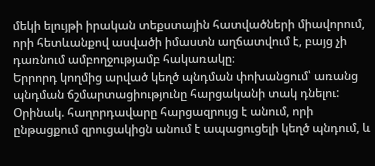մեկի ելույթի իրական տեքստային հատվածների միավորում, որի հետևանքով ասվածի իմաստն աղճատվում է, բայց չի դառնում ամբողջությամբ հակառակը։
Երրորդ կողմից արված կեղծ պնդման փոխանցում՝ առանց պնդման ճշմարտացիությունը հարցականի տակ դնելու:
Օրինակ. հաղորդավարը հարցազրույց է անում, որի ընթացքում զրուցակիցն անում է ապացուցելի կեղծ պնդում, և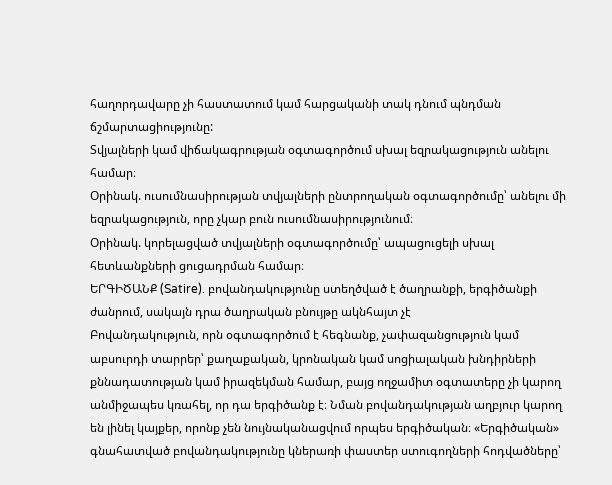հաղորդավարը չի հաստատում կամ հարցականի տակ դնում պնդման ճշմարտացիությունը:
Տվյալների կամ վիճակագրության օգտագործում սխալ եզրակացություն անելու համար։
Օրինակ. ուսումնասիրության տվյալների ընտրողական օգտագործումը՝ անելու մի եզրակացություն, որը չկար բուն ուսումնասիրությունում։
Օրինակ. կորելացված տվյալների օգտագործումը՝ ապացուցելի սխալ հետևանքների ցուցադրման համար։
ԵՐԳԻԾԱՆՔ (Satire). բովանդակությունը ստեղծված է ծաղրանքի, երգիծանքի ժանրում, սակայն դրա ծաղրական բնույթը ակնհայտ չէ
Բովանդակություն, որն օգտագործում է հեգնանք, չափազանցություն կամ աբսուրդի տարրեր՝ քաղաքական, կրոնական կամ սոցիալական խնդիրների քննադատության կամ իրազեկման համար, բայց ողջամիտ օգտատերը չի կարող անմիջապես կռահել, որ դա երգիծանք է։ Նման բովանդակության աղբյուր կարող են լինել կայքեր, որոնք չեն նույնականացվում որպես երգիծական։ «Երգիծական» գնահատված բովանդակությունը կներառի փաստեր ստուգողների հոդվածները՝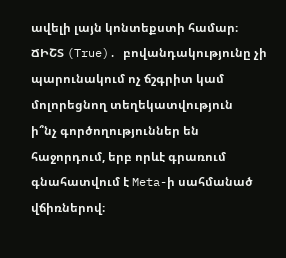ավելի լայն կոնտեքստի համար։
ՃԻՇՏ (True). բովանդակությունը չի պարունակում ոչ ճշգրիտ կամ մոլորեցնող տեղեկատվություն
ի՞նչ գործողություններ են հաջորդում, երբ որևէ գրառում գնահատվում է Meta-ի սահմանած վճիռներով։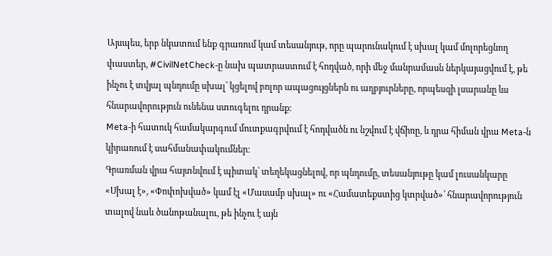Այսպես, երբ նկատում ենք գրառում կամ տեսանյութ, որը պարունակում է սխալ կամ մոլորեցնող փաստեր, #CivilNetCheck-ը նախ պատրաստում է հոդված, որի մեջ մանրամասն ներկայացվում է, թե ինչու է տվյալ պնդումը սխալ՝ կցելով բոլոր ապացույցներն ու աղբյուրները, որպեսզի լսարանը ևս հնարավորություն ունենա ստուգելու դրանք։
Meta-ի հատուկ համակարգում մուտքագրվում է հոդվածն ու նշվում է վճիռը, և դրա հիման վրա Meta-ն կիրառում է սահմանափակումներ։
Գրառման վրա հայտնվում է պիտակ՝ տեղեկացնելով, որ պնդումը, տեսանյութը կամ լուսանկարը «Սխալ է», «Փոփոխված» կամ էլ «Մասամբ սխալ» ու «Համատեքստից կտրված»՝ հնարավորություն տալով նաև ծանոթանալու, թե ինչու է այն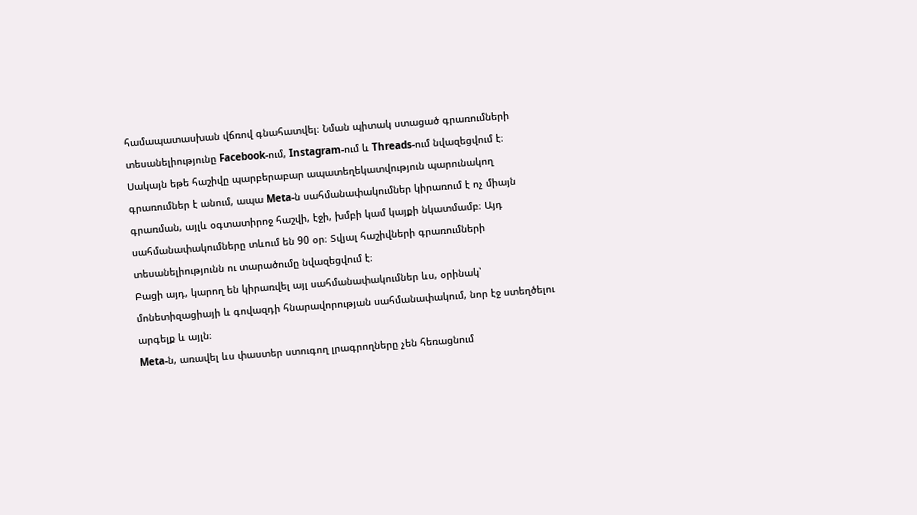համապատասխան վճռով գնահատվել։ Նման պիտակ ստացած գրառումների տեսանելիությունը Facebook-ում, Instagram-ում և Threads-ում նվազեցվում է։
Սակայն եթե հաշիվը պարբերաբար ապատեղեկատվություն պարունակող գրառումներ է անում, ապա Meta-ն սահմանափակումներ կիրառում է ոչ միայն գրառման, այլև օգտատիրոջ հաշվի, էջի, խմբի կամ կայքի նկատմամբ։ Այդ սահմանափակումները տևում են 90 օր։ Տվյալ հաշիվների գրառումների տեսանելիությունն ու տարածումը նվազեցվում է։
Բացի այդ, կարող են կիրառվել այլ սահմանափակումներ ևս, օրինակ՝ մոնետիզացիայի և գովազդի հնարավորության սահմանափակում, նոր էջ ստեղծելու արգելք և այլն։
Meta-ն, առավել ևս փաստեր ստուգող լրագրողները չեն հեռացնում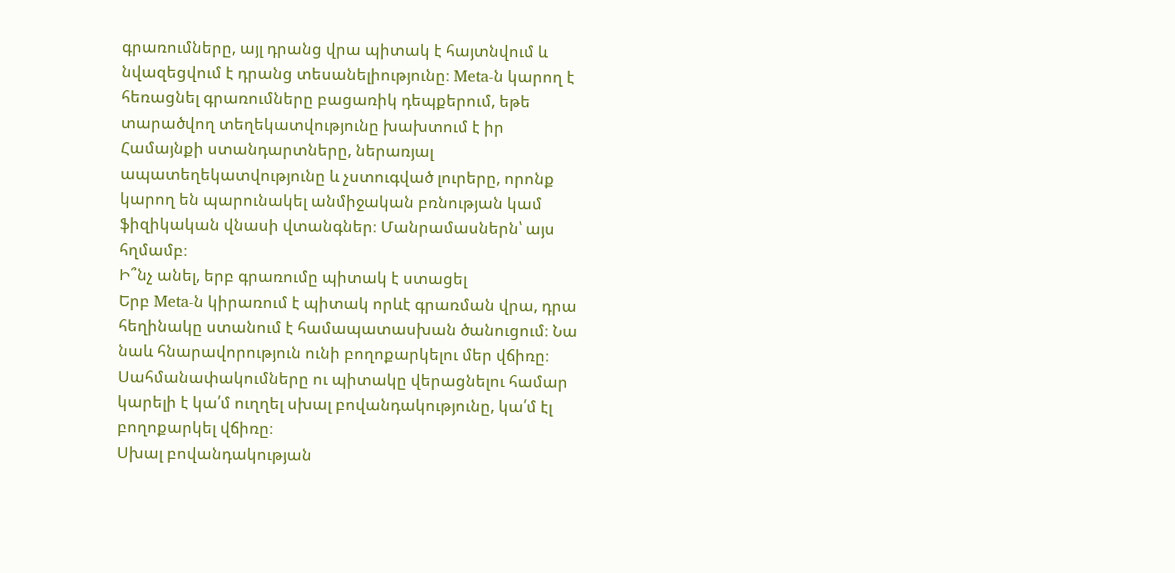գրառումները, այլ դրանց վրա պիտակ է հայտնվում և նվազեցվում է դրանց տեսանելիությունը։ Meta-ն կարող է հեռացնել գրառումները բացառիկ դեպքերում, եթե տարածվող տեղեկատվությունը խախտում է իր Համայնքի ստանդարտները, ներառյալ ապատեղեկատվությունը և չստուգված լուրերը, որոնք կարող են պարունակել անմիջական բռնության կամ ֆիզիկական վնասի վտանգներ։ Մանրամասներն՝ այս հղմամբ։
Ի՞նչ անել, երբ գրառումը պիտակ է ստացել
Երբ Meta-ն կիրառում է պիտակ որևէ գրառման վրա, դրա հեղինակը ստանում է համապատասխան ծանուցում։ Նա նաև հնարավորություն ունի բողոքարկելու մեր վճիռը։
Սահմանափակումները ու պիտակը վերացնելու համար կարելի է կա՛մ ուղղել սխալ բովանդակությունը, կա՛մ էլ բողոքարկել վճիռը։
Սխալ բովանդակության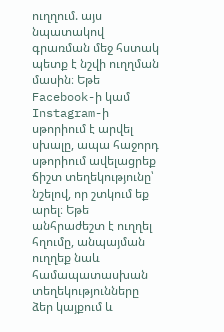ուղղում. այս նպատակով գրառման մեջ հստակ պետք է նշվի ուղղման մասին։ Եթե Facebook-ի կամ Instagram-ի սթորիում է արվել սխալը, ապա հաջորդ սթորիում ավելացրեք ճիշտ տեղեկությունը՝ նշելով, որ շտկում եք արել։ Եթե անհրաժեշտ է ուղղել հղումը, անպայման ուղղեք նաև համապատասխան տեղեկությունները ձեր կայքում և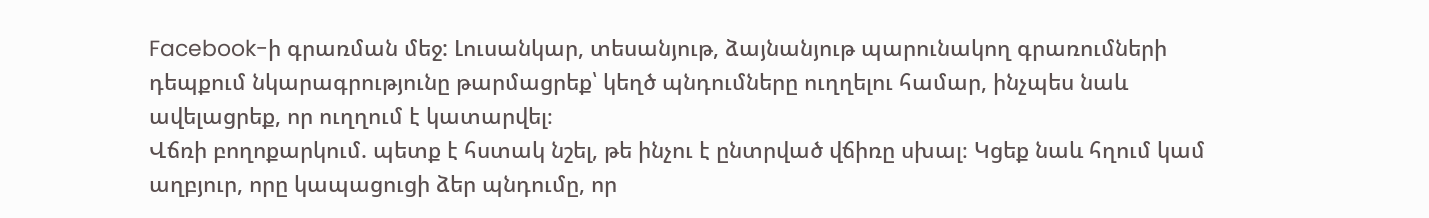Facebook-ի գրառման մեջ: Լուսանկար, տեսանյութ, ձայնանյութ պարունակող գրառումների դեպքում նկարագրությունը թարմացրեք՝ կեղծ պնդումները ուղղելու համար, ինչպես նաև ավելացրեք, որ ուղղում է կատարվել։
Վճռի բողոքարկում. պետք է հստակ նշել, թե ինչու է ընտրված վճիռը սխալ։ Կցեք նաև հղում կամ աղբյուր, որը կապացուցի ձեր պնդումը, որ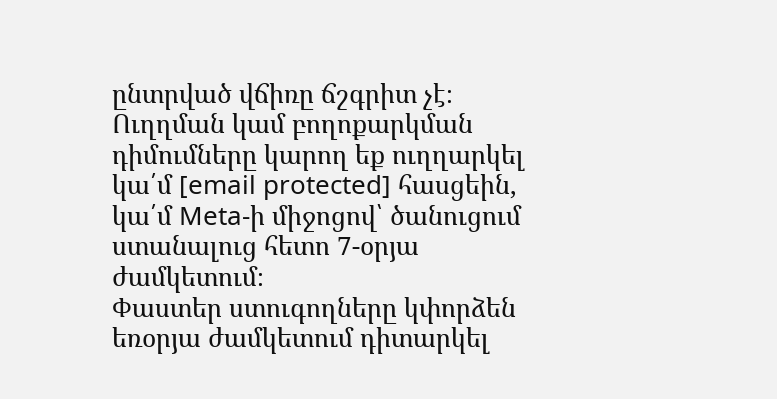ընտրված վճիռը ճշգրիտ չէ։
Ուղղման կամ բողոքարկման դիմումները կարող եք ուղղարկել կա՛մ [email protected] հասցեին, կա՛մ Meta-ի միջոցով՝ ծանուցում ստանալուց հետո 7-օրյա ժամկետում։
Փաստեր ստուգողները կփորձեն եռօրյա ժամկետում դիտարկել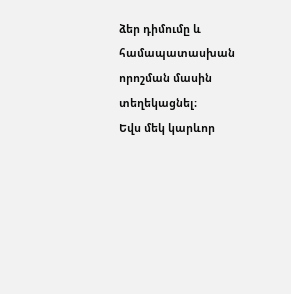ձեր դիմումը և համապատասխան որոշման մասին տեղեկացնել։
Եվս մեկ կարևոր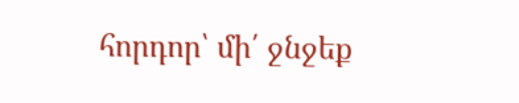հորդոր՝ մի՛ ջնջեք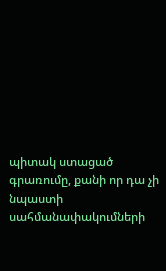պիտակ ստացած գրառումը, քանի որ դա չի նպաստի սահմանափակումների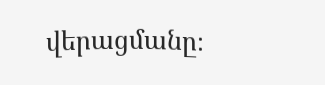վերացմանը։